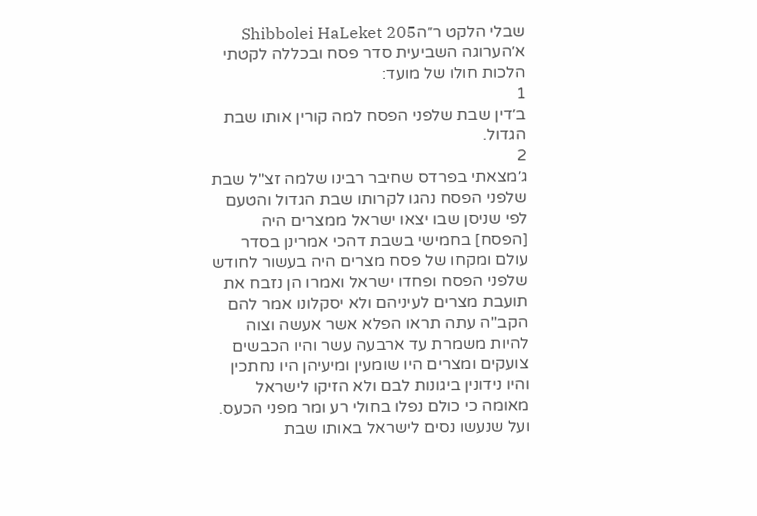שבלי הלקט ר״הShibbolei HaLeket 205
א׳הערוגה השביעית סדר פסח ובכללה לקטתי הלכות חולו של מועד:
1
ב׳דין שבת שלפני הפסח למה קורין אותו שבת הגדול.
2
ג׳מצאתי בפרדס שחיבר רבינו שלמה זצ"ל שבת שלפני הפסח נהגו לקרותו שבת הגדול והטעם לפי שניסן שבו יצאו ישראל ממצרים היה [הפסח] בחמישי בשבת דהכי אמרינן בסדר עולם ומקחו של פסח מצרים היה בעשור לחודש שלפני הפסח ופחדו ישראל ואמרו הן נזבח את תועבת מצרים לעיניהם ולא יסקלונו אמר להם הקב"ה עתה תראו הפלא אשר אעשה וצוה להיות משמרת עד ארבעה עשר והיו הכבשים צועקים ומצרים היו שומעין ומיעיהן היו נחתכין והיו נידונין ביגונות לבם ולא הזיקו לישראל מאומה כי כולם נפלו בחולי רע ומר מפני הכעס. ועל שנעשו נסים לישראל באותו שבת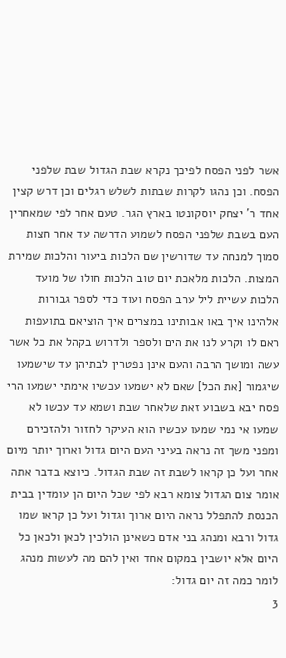אשר לפני הפסח לפיכך נקרא שבת הגדול שבת שלפני הפסח. וכן נהגו לקרות שבתות לשלש רגלים וכן דרש קצין אחד ר' יצחק יוסקונטו בארץ הגר. טעם אחר לפי שמאחרין העם בשבת שלפני הפסח לשמוע הדרשה עד אחר חצות סמוך למנחה עד שדורשין שם הלכות ביעור והלכות שמירת המצות. הלכות מלאכת יום טוב הלכות חולו של מועד הלכות עשיית ליל ערב הפסח ועוד כדי לספר גבורות אלהינו איך באו אבותינו במצרים איך הוציאם בתועפות ראם לו וקרע לנו את הים ולספר ולדרוש בקהל את כל אשר עשה ומושך הרבה והעם אינן נפטרין לבתיהן עד שישמעו שיגמור [את הכל] שאם לא ישמעו עכשיו אימתי ישמעו הרי פסח יבא בשבוע זאת שלאחר שבת ושמא עד עכשו לא שמעו אי נמי שמעו עכשיו הוא העיקר לחזור ולהזכירם ומפני משך זה נראה בעיני העם היום גדול וארוך יותר מיום אחר ועל כן קראו לשבת זה שבת הגדול. כיוצא בדבר אתה אומר צום הגדול צומא רבא לפי שכל היום הן עומדין בבית הכנסת להתפלל נראה היום ארוך וגדול ועל כן קראו שמו גדול ורבא ומנהג בני אדם כשאינן הולכין לכאן ולכאן כל היום אלא יושבין במקום אחד ואין להם מה לעשות מנהג לומר כמה זה יום גדול:
3